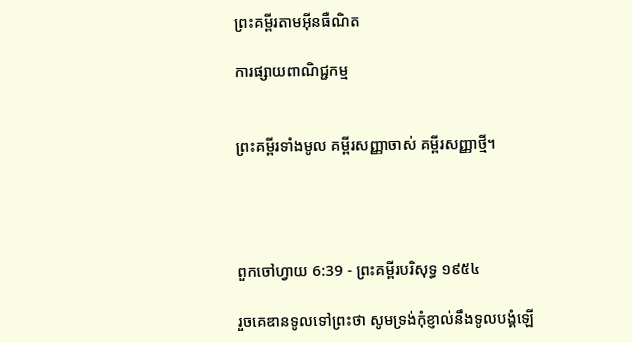ព្រះគម្ពីរតាមអ៊ីនធឺណិត

ការផ្សាយពាណិជ្ជកម្ម


ព្រះគម្ពីរទាំងមូល គម្ពីរសញ្ញាចាស់ គម្ពីរសញ្ញាថ្មី។




ពួកចៅ‌ហ្វាយ 6:39 - ព្រះគម្ពីរបរិសុទ្ធ ១៩៥៤

រួចគេឌានទូលទៅព្រះថា សូមទ្រង់កុំខ្ញាល់នឹងទូលបង្គំឡើ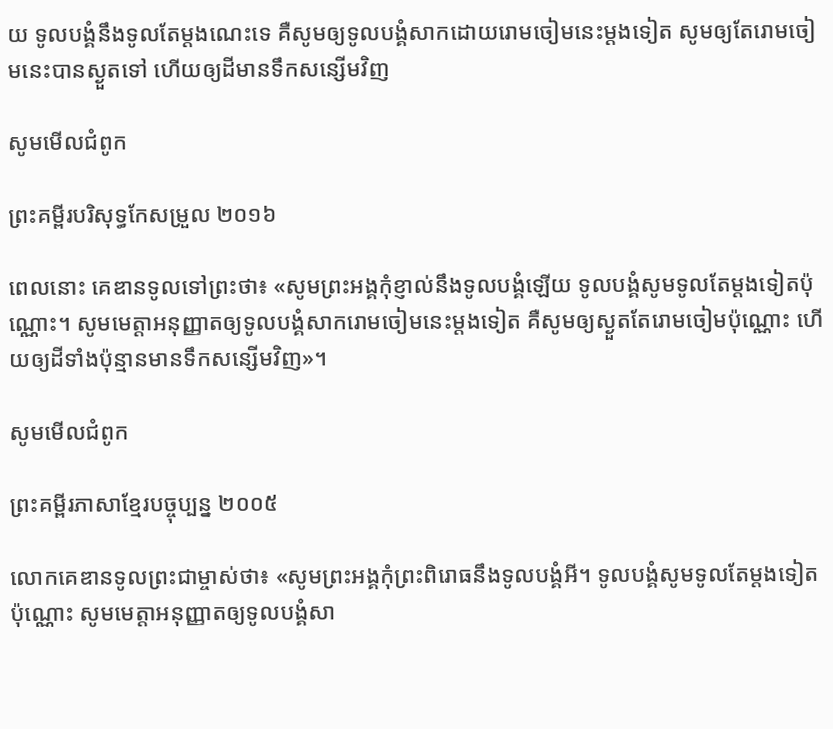យ ទូលបង្គំនឹងទូលតែម្តងណេះទេ គឺសូមឲ្យទូលបង្គំសាកដោយរោមចៀមនេះម្តងទៀត សូមឲ្យតែរោមចៀមនេះបានស្ងួតទៅ ហើយឲ្យដីមានទឹកសន្សើមវិញ

សូមមើលជំពូក

ព្រះគម្ពីរបរិសុទ្ធកែសម្រួល ២០១៦

ពេលនោះ គេឌានទូលទៅព្រះថា៖ «សូមព្រះ‌អង្គកុំខ្ញាល់នឹងទូល‌បង្គំឡើយ ទូល‌បង្គំសូមទូលតែម្តងទៀតប៉ុណ្ណោះ។ សូមមេត្តាអនុញ្ញាតឲ្យទូល‌បង្គំសាករោមចៀមនេះម្តងទៀត គឺសូមឲ្យស្ងួតតែរោមចៀមប៉ុណ្ណោះ ហើយឲ្យដីទាំងប៉ុន្មានមានទឹកសន្សើមវិញ»។

សូមមើលជំពូក

ព្រះគម្ពីរភាសាខ្មែរបច្ចុប្បន្ន ២០០៥

លោកគេឌានទូលព្រះ‌ជាម្ចាស់ថា៖ «សូមព្រះអង្គកុំព្រះ‌ពិរោធនឹងទូលបង្គំអី។ ទូលបង្គំសូមទូលតែម្ដងទៀតប៉ុណ្ណោះ សូមមេត្តាអនុញ្ញាតឲ្យទូលបង្គំសា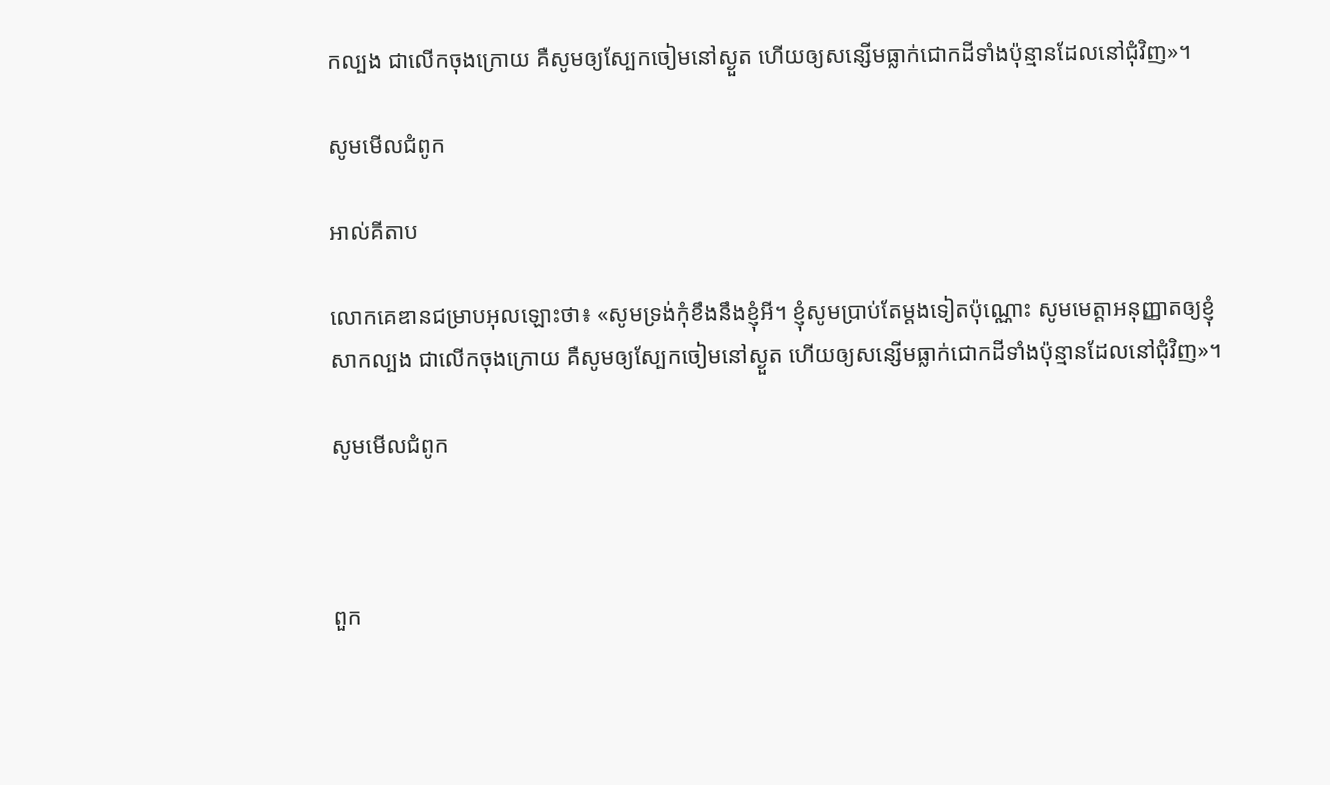កល្បង ជាលើកចុងក្រោយ គឺសូមឲ្យស្បែកចៀមនៅស្ងួត ហើយឲ្យសន្សើមធ្លាក់ជោកដីទាំងប៉ុន្មានដែលនៅជុំ‌វិញ»។

សូមមើលជំពូក

អាល់គីតាប

លោកគេឌានជម្រាបអុលឡោះថា៖ «សូមទ្រង់កុំខឹងនឹងខ្ញុំអី។ ខ្ញុំសូមប្រាប់តែម្តងទៀតប៉ុណ្ណោះ សូមមេត្តាអនុញ្ញាតឲ្យខ្ញុំសាកល្បង ជាលើកចុងក្រោយ គឺសូមឲ្យស្បែកចៀមនៅស្ងួត ហើយឲ្យសន្សើមធ្លាក់ជោកដីទាំងប៉ុន្មានដែលនៅជុំ‌វិញ»។

សូមមើលជំពូក



ពួក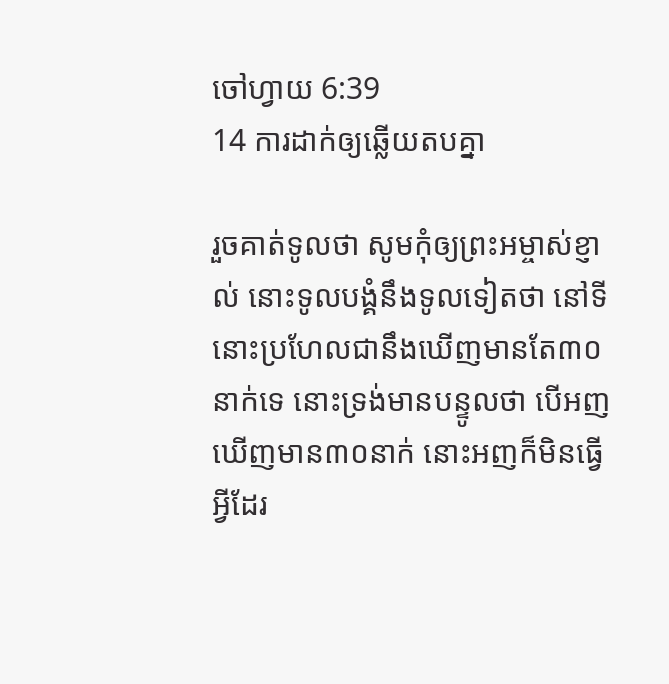ចៅ‌ហ្វាយ 6:39
14 ការដាក់ឲ្យឆ្លើយតបគ្នា

រួចគាត់ទូលថា សូមកុំឲ្យព្រះ‌អម្ចាស់ខ្ញាល់ នោះទូលបង្គំនឹងទូលទៀតថា នៅទីនោះប្រហែលជានឹងឃើញមានតែ៣០នាក់ទេ នោះទ្រង់មានបន្ទូលថា បើអញឃើញមាន៣០នាក់ នោះអញក៏មិនធ្វើអ្វីដែរ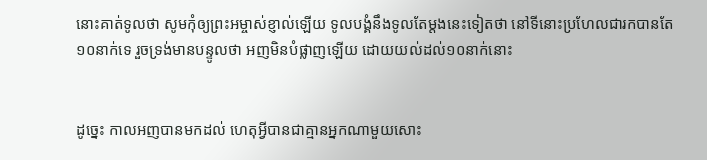នោះគាត់ទូលថា សូមកុំឲ្យព្រះ‌អម្ចាស់ខ្ញាល់ឡើយ ទូលបង្គំនឹងទូលតែម្តងនេះទៀតថា នៅទីនោះប្រហែលជារកបានតែ១០នាក់ទេ រួចទ្រង់មានបន្ទូលថា អញមិនបំផ្លាញឡើយ ដោយយល់ដល់១០នាក់នោះ


ដូច្នេះ កាលអញបានមកដល់ ហេតុអ្វីបានជាគ្មានអ្នកណាមួយសោះ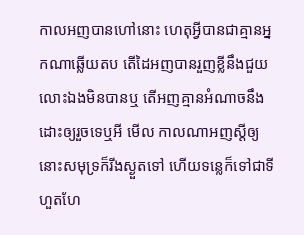កាលអញបានហៅនោះ ហេតុអ្វីបានជាគ្មានអ្នកណាឆ្លើយតប តើដៃអញបានរួញខ្លីនឹងជួយលោះឯងមិនបានឬ តើអញគ្មានអំណាចនឹងដោះឲ្យរួចទេឬអី មើល កាលណាអញស្តីឲ្យ នោះសមុទ្រក៏រីងស្ងួតទៅ ហើយទន្លេក៏ទៅជាទីហួត‌ហែ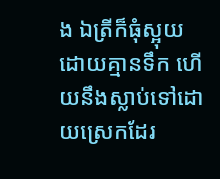ង ឯត្រីក៏ធុំស្អុយ ដោយគ្មានទឹក ហើយនឹងស្លាប់ទៅដោយស្រេកដែរ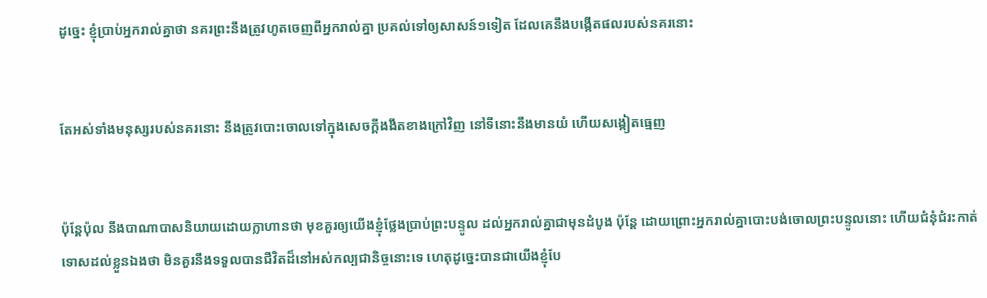ដូច្នេះ ខ្ញុំប្រាប់អ្នករាល់គ្នាថា នគរព្រះនឹងត្រូវហូតចេញពីអ្នករាល់គ្នា ប្រគល់ទៅឲ្យសាសន៍១ទៀត ដែលគេនឹងបង្កើតផលរបស់នគរនោះ


តែអស់ទាំងមនុស្សរបស់នគរនោះ នឹងត្រូវបោះចោលទៅក្នុងសេចក្ដីងងឹតខាងក្រៅវិញ នៅទីនោះនឹងមានយំ ហើយសង្កៀតធ្មេញ


ប៉ុន្តែប៉ុល នឹងបា‌ណា‌បាសនិយាយដោយក្លាហានថា មុខគួរឲ្យយើងខ្ញុំថ្លែងប្រាប់ព្រះ‌បន្ទូល ដល់អ្នករាល់គ្នាជាមុនដំបូង ប៉ុន្តែ ដោយព្រោះអ្នករាល់គ្នាបោះបង់ចោលព្រះ‌បន្ទូលនោះ ហើយជំនុំ‌ជំរះកាត់ទោសដល់ខ្លួនឯងថា មិនគួរនឹងទទួលបានជីវិតដ៏នៅអស់‌កល្បជានិច្ចនោះទេ ហេតុដូច្នេះបានជាយើងខ្ញុំបែ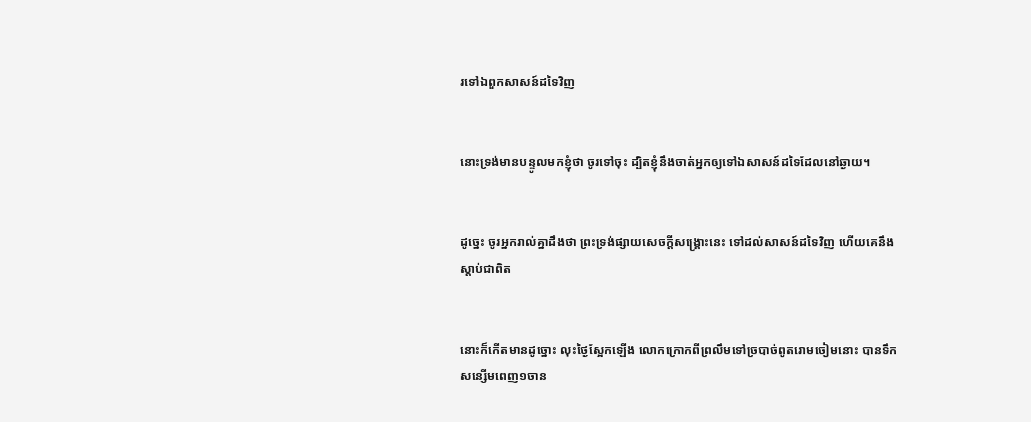រទៅឯពួកសាសន៍ដទៃវិញ


នោះទ្រង់មានបន្ទូលមកខ្ញុំថា ចូរទៅចុះ ដ្បិតខ្ញុំនឹងចាត់អ្នកឲ្យទៅឯសាសន៍ដទៃដែលនៅឆ្ងាយ។


ដូច្នេះ ចូរអ្នករាល់គ្នាដឹងថា ព្រះ‌ទ្រង់ផ្សាយសេចក្ដីសង្គ្រោះនេះ ទៅដល់សាសន៍ដទៃវិញ ហើយគេនឹងស្តាប់ជាពិត


នោះក៏កើតមានដូច្នោះ លុះថ្ងៃស្អែកឡើង លោកក្រោកពីព្រលឹមទៅច្របាច់ពូតរោមចៀមនោះ បានទឹកសន្សើមពេញ១ចាន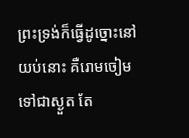ព្រះ‌ទ្រង់ក៏ធ្វើដូច្នោះនៅយប់នោះ គឺរោមចៀមទៅជាស្ងួត តែ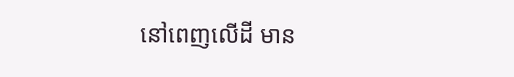នៅពេញលើដី មាន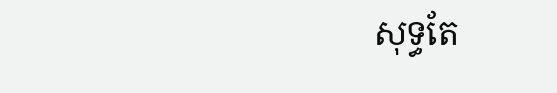សុទ្ធតែ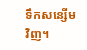ទឹកសន្សើមវិញ។